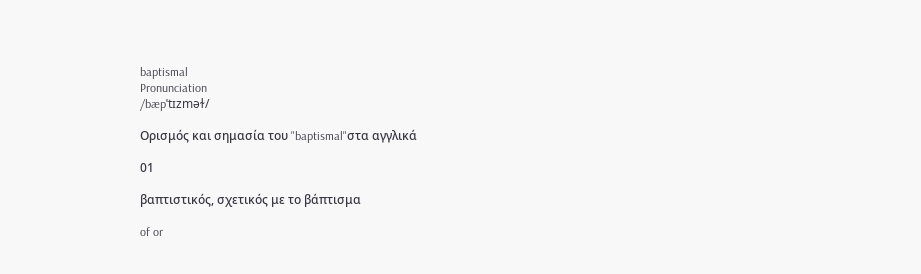baptismal
Pronunciation
/bæpˈtɪzməɫ/

Ορισμός και σημασία του "baptismal"στα αγγλικά

01

βαπτιστικός, σχετικός με το βάπτισμα

of or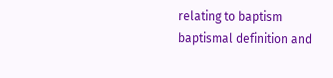relating to baptism
baptismal definition and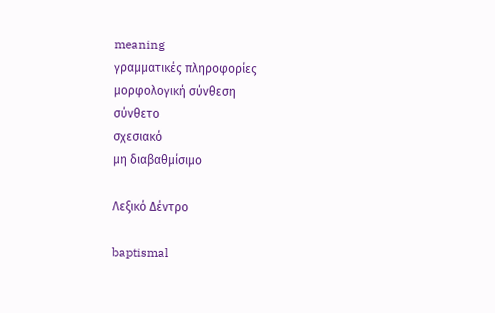meaning
γραμματικές πληροφορίες
μορφολογική σύνθεση
σύνθετο
σχεσιακό
μη διαβαθμίσιμο

Λεξικό Δέντρο

baptismal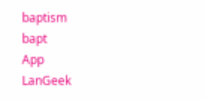baptism
bapt
App
LanGeek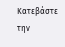Κατεβάστε την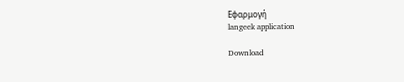Εφαρμογή
langeek application

Download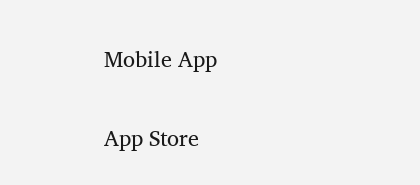Mobile App

App Store